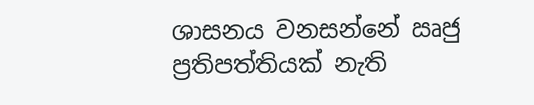ශාසනය වනසන්නේ ඍජු ප්‍රතිපත්තියක් නැති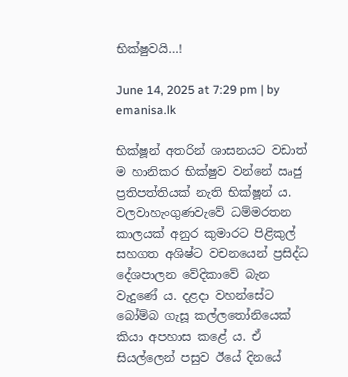භික්ෂුවයි…!

June 14, 2025 at 7:29 pm | by emanisa.lk

භික්ෂූන් අතරින් ශාසනයට වඩාත් ම හානිකර භික්ෂුව වන්නේ ඍජු ප්‍රතිපත්තියක් නැති භික්ෂූන් ය. වලවාහැංගුණවැවේ ධම්මරතන කාලයක් අනුර කුමාරට පිළිකුල් සහගත අශිෂ්ට වචනයෙන් ප්‍රසිද්ධ දේශපාලන වේදිකාවේ බැන වැදුණේ ය. දළදා වහන්සේට බෝම්බ ගැසූ කල්ලතෝනියෙක් කියා අපහාස කළේ ය. ඒ සියල්ලෙන් පසුව ඊයේ දිනයේ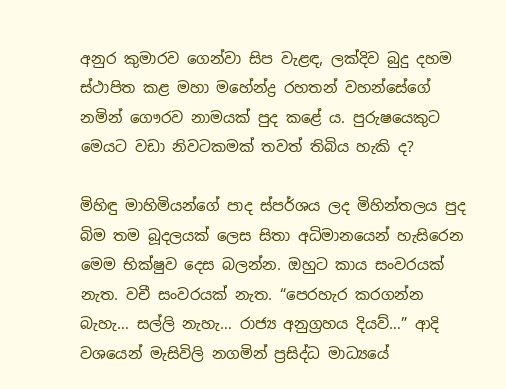අනුර කුමාරව ගෙන්වා සිප වැළඳ, ලක්දිව බුදු දහම ස්ථාපිත කළ මහා මහේන්ද්‍ර රහතන් වහන්සේගේ නමින් ගෞරව නාමයක් පුද කළේ ය. පුරුෂයෙකුට මෙයට වඩා නිවටකමක් තවත් තිබිය හැකි ද?

මිහිඳු මාහිමියන්ගේ පාද ස්පර්ශය ලද මිහින්තලය පුද බිම තම බූදලයක් ලෙස සිතා අධිමානයෙන් හැසිරෙන මෙම භික්ෂුව දෙස බලන්න. ඔහුට කාය සංවරයක් නැත. වචී සංවරයක් නැත. “පෙරහැර කරගන්න බැහැ… සල්ලි නැහැ… රාජ්‍ය අනුග්‍රහය දියව්…” ආදි වශයෙන් මැසිවිලි නගමින් ප්‍රසිද්ධ මාධ්‍යයේ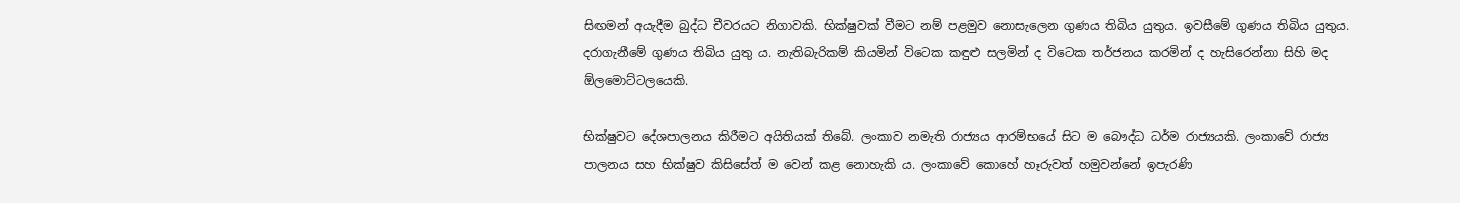සිඟමන් අයැදීම බුද්ධ චීවරයට නිගාවකි. භික්ෂුවක් වීමට නම් පළමුව නොසැලෙන ගුණය තිබිය යුතුය. ඉවසීමේ ගුණය තිබිය යුතුය. දරාගැනීමේ ගුණය තිබිය යුතු ය. නැතිබැරිකම් කියමින් විටෙක කඳුළු සලමින් ද විටෙක තර්ජනය කරමින් ද හැසිරෙන්නා සිහි මද ඕලමොට්ටලයෙකි.

භික්ෂුවට දේශපාලනය කිරීමට අයිතියක් තිබේ. ලංකාව නමැති රාජ්‍යය ආරම්භයේ සිට ම බෞද්ධ ධර්ම රාජ්‍යයකි. ලංකාවේ රාජ්‍ය පාලනය සහ භික්ෂුව කිසිසේත් ම වෙන් කළ නොහැකි ය. ලංකාවේ කොහේ හෑරුවත් හමුවන්නේ ඉපැරණි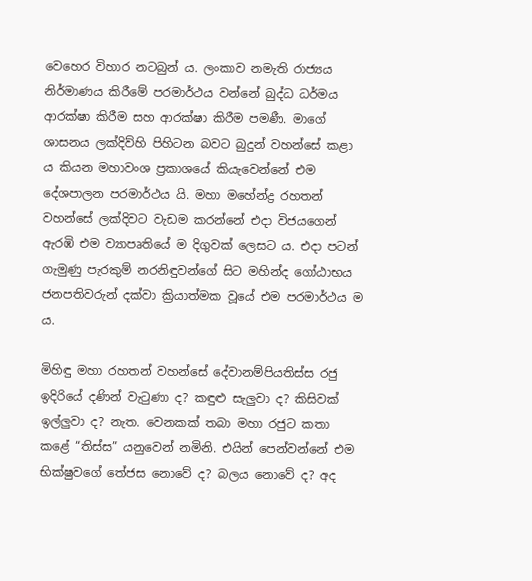වෙහෙර විහාර නටබුන් ය. ලංකාව නමැති රාජ්‍යය නිර්මාණය කිරීමේ පරමාර්ථය වන්නේ බුද්ධ ධර්මය ආරක්ෂා කිරීම සහ ආරක්ෂා කිරීම පමණී. මාගේ ශාසනය ලක්දිව්හි පිහිටන බවට බුදුන් වහන්සේ කළා ය කියන මහාවංශ ප්‍රකාශයේ කියැවෙන්නේ එම දේශපාලන පරමාර්ථය යි. මහා මහේන්ද්‍ර රහතන් වහන්සේ ලක්දිවට වැඩම කරන්නේ එදා විජයගෙන් ඇරඹි එම ව්‍යාපෘතියේ ම දිගුවක් ලෙසට ය. එදා පටන් ගැමුණු පැරකුම් නරනිඳුවන්ගේ සිට මහින්ද ගෝඨාභය ජනපතිවරුන් දක්වා ක්‍රියාත්මක වූයේ එම පරමාර්ථය ම ය.

මිහිඳු මහා රහතන් වහන්සේ දේවානම්පියතිස්ස රජු ඉදිරියේ දණින් වැටුණා ද? කඳුළු සැලුවා ද? කිසිවක් ඉල්ලුවා ද? නැත. වෙනකක් තබා මහා රජුට කතා කළේ “තිස්ස” යනුවෙන් නමිනි. එයින් පෙන්වන්නේ එම භික්ෂුවගේ තේජස නොවේ ද? බලය නොවේ ද? අද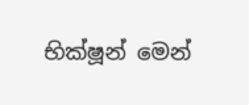භික්ෂූන් මෙන්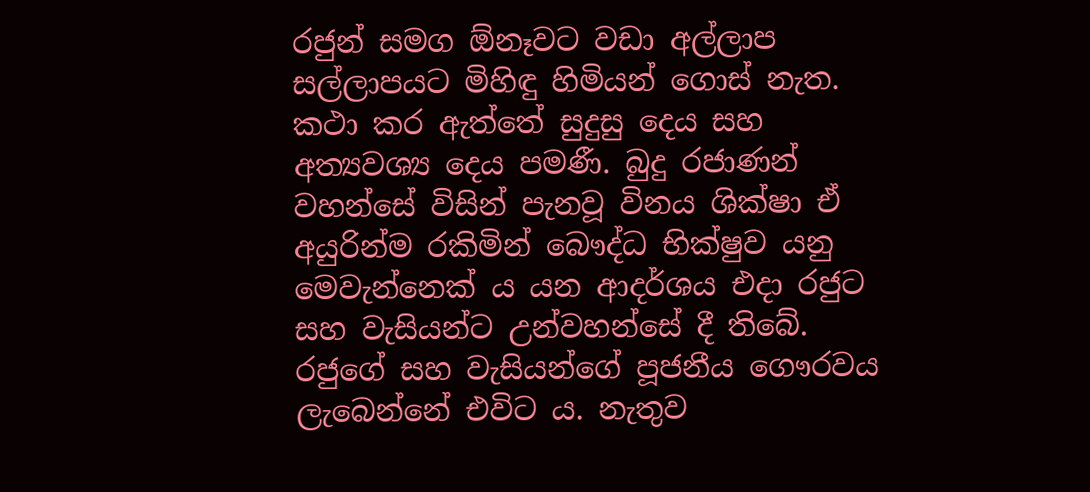රජුන් සමග ඕනෑවට වඩා අල්ලාප සල්ලාපයට මිහිඳු හිමියන් ගොස් නැත. කථා කර ඇත්තේ සුදුසු දෙය සහ අත්‍යවශ්‍ය දෙය පමණී. බුදු රජාණන් වහන්සේ විසින් පැනවූ විනය ශික්ෂා ඒ අයුරින්ම රකිමින් බෞද්ධ භික්ෂුව යනු මෙවැන්නෙක් ය යන ආදර්ශය එදා රජුට සහ වැසියන්ට උන්වහන්සේ දී තිබේ. රජුගේ සහ වැසියන්ගේ පූජනීය ගෞරවය ලැබෙන්නේ එවිට ය. නැතුව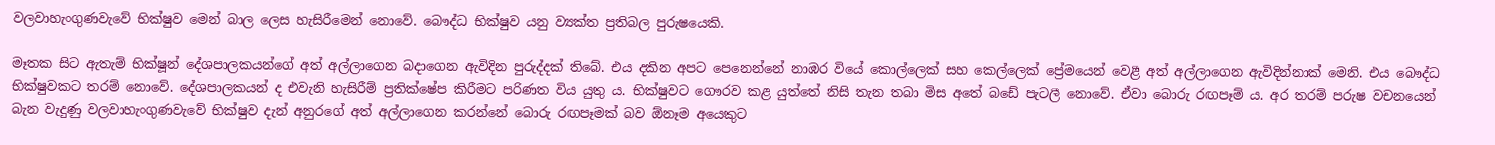වලවාහැංගුණවැවේ භික්ෂුව මෙන් බාල ලෙස හැසිරීමෙන් නොවේ. බෞද්ධ භික්ෂුව යනු ව්‍යක්ත ප්‍රතිබල පුරුෂයෙකි.

මෑතක සිට ඇතැම් භික්ෂූන් දේශපාලකයන්ගේ අත් අල්ලාගෙන බදාගෙන ඇවිදින පුරුද්දක් තිබේ. එය දකින අපට පෙනෙන්නේ නාඹර වියේ කොල්ලෙක් සහ කෙල්ලෙක් ප්‍රේමයෙන් වෙළී අත් අල්ලාගෙන ඇවිදින්නාක් මෙනි. එය බෞද්ධ භික්ෂුවකට තරම් නොවේ. දේශපාලකයන් ද එවැනි හැසිරීම් ප්‍රතික්ෂේප කිරීමට පරිණත විය යුතු ය. භික්ෂුවට ගෞරව කළ යුත්තේ නිසි තැන තබා මිස අතේ බඩේ පැටලී නොවේ. ඒවා බොරු රඟපෑම් ය. අර තරම් පරුෂ වචනයෙන් බැන වැදුණු වලවාහැංගුණවැවේ භික්ෂුව දැන් අනුරගේ අත් අල්ලාගෙන කරන්නේ බොරු රඟපෑමක් බව ඕනෑම අයෙකුට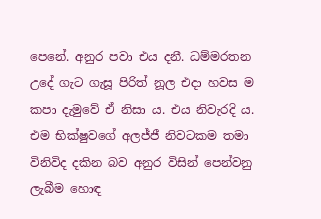පෙනේ. අනුර පවා එය දනී. ධම්මරතන උදේ ගැට ගැසූ පිරිත් නූල එදා හවස ම කපා දැමුවේ ඒ නිසා ය. එය නිවැරදි ය. එම භික්ෂුවගේ අලජ්ජී නිවටකම තමා විනිවිද දකින බව අනුර විසින් පෙන්වනු ලැබීම හොඳ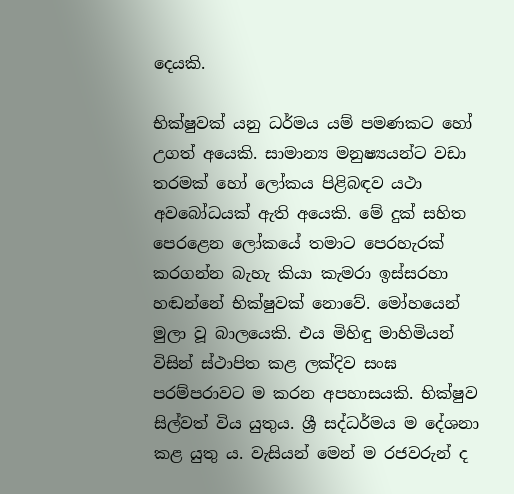දෙයකි.

භික්ෂුවක් යනු ධර්මය යම් පමණකට හෝ උගත් අයෙකි. සාමාන්‍ය මනුෂ්‍යයන්ට වඩා තරමක් හෝ ලෝකය පිළිබඳව යථා අවබෝධයක් ඇති අයෙකි. මේ දුක් සහිත පෙරළෙන ලෝකයේ තමාට පෙරහැරක් කරගන්න බැහැ කියා කැමරා ඉස්සරහා හඬන්නේ භික්ෂුවක් නොවේ. මෝහයෙන් මුලා වූ බාලයෙකි. එය මිහිඳු මාහිමියන් විසින් ස්ථාපිත කළ ලක්දිව සංඝ පරම්පරාවට ම කරන අපහාසයකි. භික්ෂුව සිල්වත් විය යුතුය. ශ්‍රී සද්ධර්මය ම දේශනා කළ යුතු ය. වැසියන් මෙන් ම රජවරුන් ද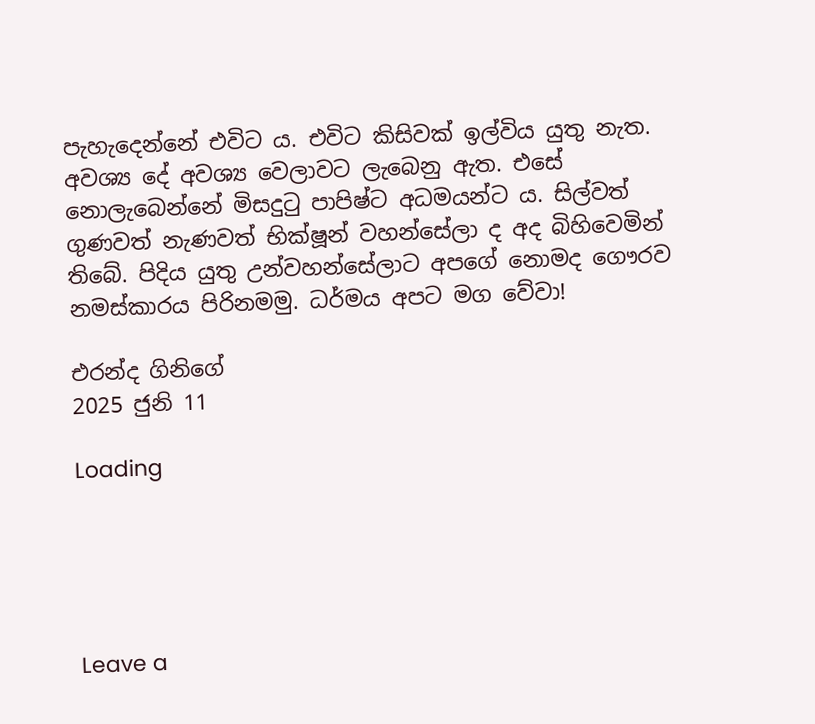පැහැදෙන්නේ එවිට ය. එවිට කිසිවක් ඉල්විය යුතු නැත. අවශ්‍ය දේ අවශ්‍ය වෙලාවට ලැබෙනු ඇත. එසේ නොලැබෙන්නේ මිසදුටු පාපිෂ්ට අධමයන්ට ය. සිල්වත් ගුණවත් නැණවත් භික්ෂූන් වහන්සේලා ද අද බිහිවෙමින් තිබේ. පිදිය යුතු උන්වහන්සේලාට අපගේ නොමද ගෞරව නමස්කාරය පිරිනමමු. ධර්මය අපට මග වේවා!

එරන්ද ගිනිගේ
2025 ජුනි 11

Loading





Leave a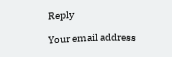Reply

Your email address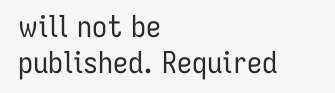will not be published. Required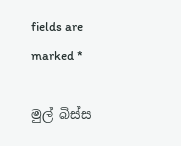fields are marked *

මුල් බිස්ස